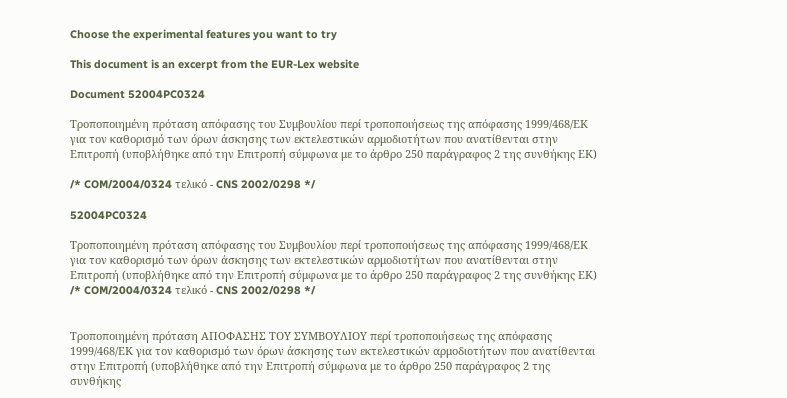Choose the experimental features you want to try

This document is an excerpt from the EUR-Lex website

Document 52004PC0324

Τροποποιημένη πρόταση απόφασης του Συμβουλίου περί τροποποιήσεως της απόφασης 1999/468/ΕΚ για τον καθορισμό των όρων άσκησης των εκτελεστικών αρμοδιοτήτων που ανατίθενται στην Επιτροπή (υποβλήθηκε από την Επιτροπή σύμφωνα με το άρθρο 250 παράγραφος 2 της συνθήκης ΕΚ)

/* COM/2004/0324 τελικό - CNS 2002/0298 */

52004PC0324

Τροποποιημένη πρόταση απόφασης του Συμβουλίου περί τροποποιήσεως της απόφασης 1999/468/ΕΚ για τον καθορισμό των όρων άσκησης των εκτελεστικών αρμοδιοτήτων που ανατίθενται στην Επιτροπή (υποβλήθηκε από την Επιτροπή σύμφωνα με το άρθρο 250 παράγραφος 2 της συνθήκης ΕΚ) /* COM/2004/0324 τελικό - CNS 2002/0298 */


Τροποποιημένη πρόταση ΑΠΟΦΑΣΗΣ ΤΟΥ ΣΥΜΒΟΥΛΙΟΥ περί τροποποιήσεως της απόφασης 1999/468/ΕΚ για τον καθορισμό των όρων άσκησης των εκτελεστικών αρμοδιοτήτων που ανατίθενται στην Επιτροπή (υποβλήθηκε από την Επιτροπή σύμφωνα με το άρθρο 250 παράγραφος 2 της συνθήκης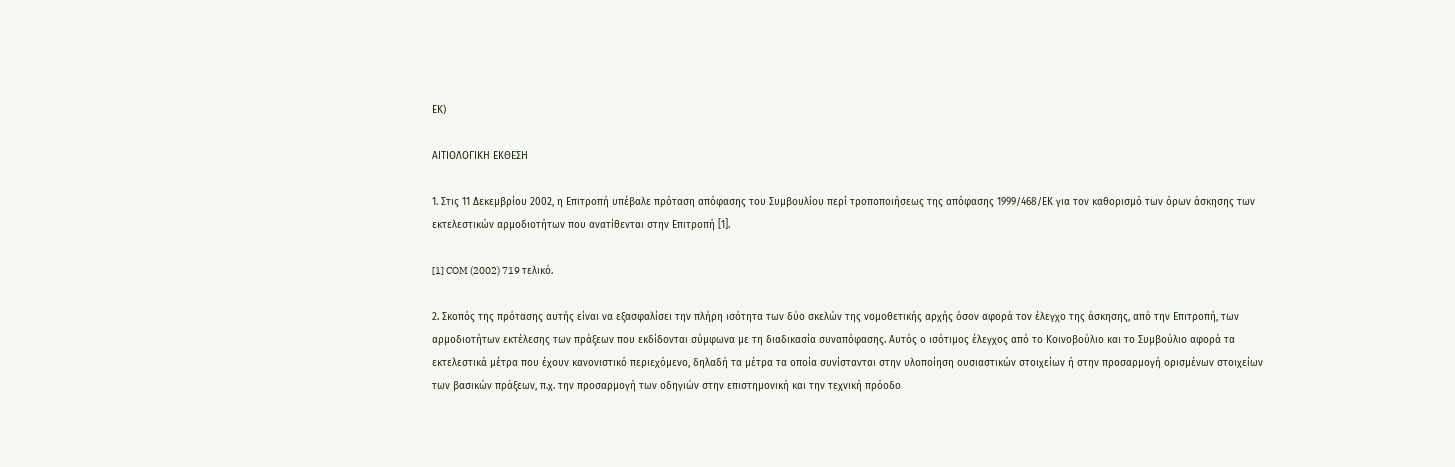ΕΚ)

ΑΙΤΙΟΛΟΓΙΚΗ ΕΚΘΕΣΗ

1. Στις 11 Δεκεμβρίου 2002, η Επιτροπή υπέβαλε πρόταση απόφασης του Συμβουλίου περί τροποποιήσεως της απόφασης 1999/468/ΕΚ για τον καθορισμό των όρων άσκησης των εκτελεστικών αρμοδιοτήτων που ανατίθενται στην Επιτροπή [1].

[1] COM (2002) 719 τελικό.

2. Σκοπός της πρότασης αυτής είναι να εξασφαλίσει την πλήρη ισότητα των δύο σκελών της νομοθετικής αρχής όσον αφορά τον έλεγχο της άσκησης, από την Επιτροπή, των αρμοδιοτήτων εκτέλεσης των πράξεων που εκδίδονται σύμφωνα με τη διαδικασία συναπόφασης. Αυτός ο ισότιμος έλεγχος από το Κοινοβούλιο και το Συμβούλιο αφορά τα εκτελεστικά μέτρα που έχουν κανονιστικό περιεχόμενο, δηλαδή τα μέτρα τα οποία συνίστανται στην υλοποίηση ουσιαστικών στοιχείων ή στην προσαρμογή ορισμένων στοιχείων των βασικών πράξεων, π.χ. την προσαρμογή των οδηγιών στην επιστημονική και την τεχνική πρόοδο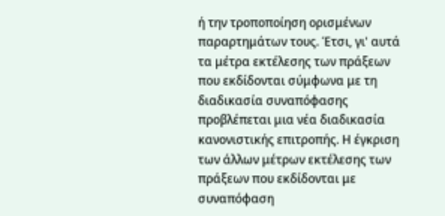ή την τροποποίηση ορισμένων παραρτημάτων τους. Έτσι, γι' αυτά τα μέτρα εκτέλεσης των πράξεων που εκδίδονται σύμφωνα με τη διαδικασία συναπόφασης προβλέπεται μια νέα διαδικασία κανονιστικής επιτροπής. Η έγκριση των άλλων μέτρων εκτέλεσης των πράξεων που εκδίδονται με συναπόφαση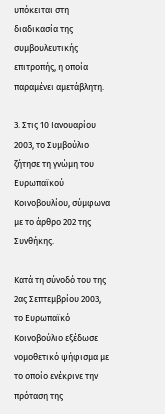υπόκειται στη διαδικασία της συμβουλευτικής επιτροπής, η οποία παραμένει αμετάβλητη.

3. Στις 10 Ιανουαρίου 2003, το Συμβούλιο ζήτησε τη γνώμη του Ευρωπαϊκού Κοινοβουλίου, σύμφωνα με το άρθρο 202 της Συνθήκης.

Κατά τη σύνοδό του της 2ας Σεπτεμβρίου 2003, το Ευρωπαϊκό Κοινοβούλιο εξέδωσε νομοθετικό ψήφισμα με το οποίο ενέκρινε την πρόταση της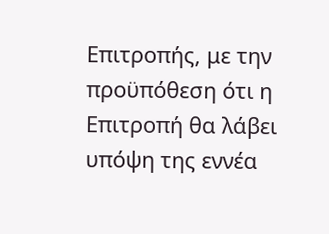Επιτροπής, με την προϋπόθεση ότι η Επιτροπή θα λάβει υπόψη της εννέα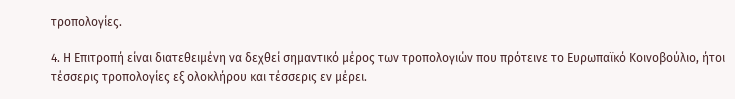τροπολογίες.

4. Η Επιτροπή είναι διατεθειμένη να δεχθεί σημαντικό μέρος των τροπολογιών που πρότεινε το Ευρωπαϊκό Κοινοβούλιο, ήτοι τέσσερις τροπολογίες εξ ολοκλήρου και τέσσερις εν μέρει.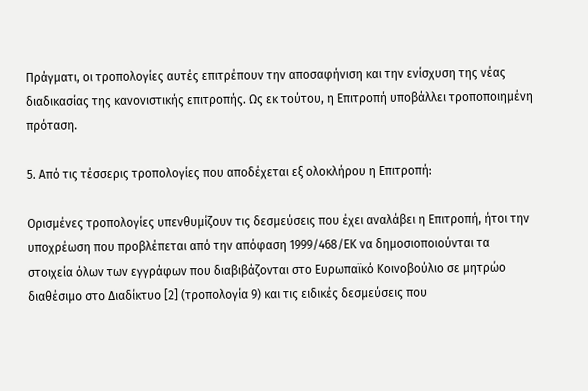Πράγματι, οι τροπολογίες αυτές επιτρέπουν την αποσαφήνιση και την ενίσχυση της νέας διαδικασίας της κανονιστικής επιτροπής. Ως εκ τούτου, η Επιτροπή υποβάλλει τροποποιημένη πρόταση.

5. Από τις τέσσερις τροπολογίες που αποδέχεται εξ ολοκλήρου η Επιτροπή:

Ορισμένες τροπολογίες υπενθυμίζουν τις δεσμεύσεις που έχει αναλάβει η Επιτροπή, ήτοι την υποχρέωση που προβλέπεται από την απόφαση 1999/468/ΕΚ να δημοσιοποιούνται τα στοιχεία όλων των εγγράφων που διαβιβάζονται στο Ευρωπαϊκό Κοινοβούλιο σε μητρώο διαθέσιμο στο Διαδίκτυο [2] (τροπολογία 9) και τις ειδικές δεσμεύσεις που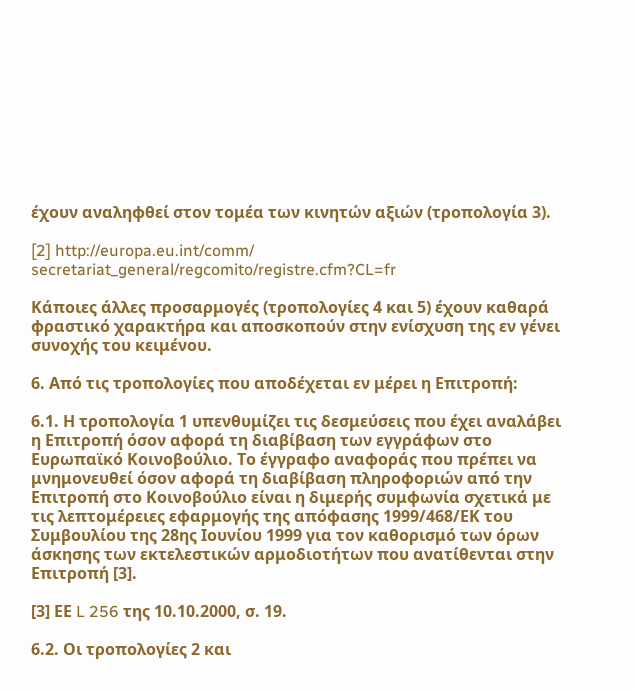έχουν αναληφθεί στον τομέα των κινητών αξιών (τροπολογία 3).

[2] http://europa.eu.int/comm/ secretariat_general/regcomito/registre.cfm?CL=fr

Κάποιες άλλες προσαρμογές (τροπολογίες 4 και 5) έχουν καθαρά φραστικό χαρακτήρα και αποσκοπούν στην ενίσχυση της εν γένει συνοχής του κειμένου.

6. Από τις τροπολογίες που αποδέχεται εν μέρει η Επιτροπή:

6.1. Η τροπολογία 1 υπενθυμίζει τις δεσμεύσεις που έχει αναλάβει η Επιτροπή όσον αφορά τη διαβίβαση των εγγράφων στο Ευρωπαϊκό Κοινοβούλιο. Το έγγραφο αναφοράς που πρέπει να μνημονευθεί όσον αφορά τη διαβίβαση πληροφοριών από την Επιτροπή στο Κοινοβούλιο είναι η διμερής συμφωνία σχετικά με τις λεπτομέρειες εφαρμογής της απόφασης 1999/468/ΕΚ του Συμβουλίου της 28ης Ιουνίου 1999 για τον καθορισμό των όρων άσκησης των εκτελεστικών αρμοδιοτήτων που ανατίθενται στην Επιτροπή [3].

[3] ΕΕ L 256 της 10.10.2000, σ. 19.

6.2. Οι τροπολογίες 2 και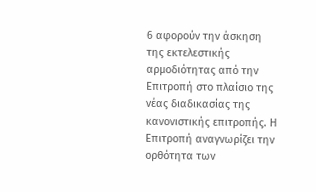6 αφορούν την άσκηση της εκτελεστικής αρμοδιότητας από την Επιτροπή στο πλαίσιο της νέας διαδικασίας της κανονιστικής επιτροπής. Η Επιτροπή αναγνωρίζει την ορθότητα των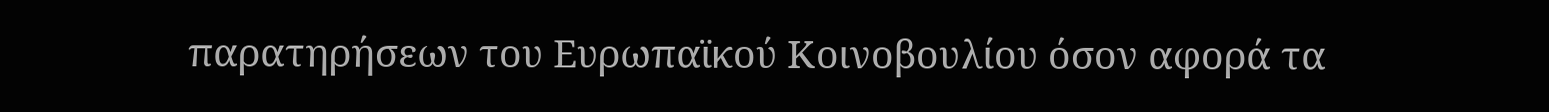παρατηρήσεων του Ευρωπαϊκού Κοινοβουλίου όσον αφορά τα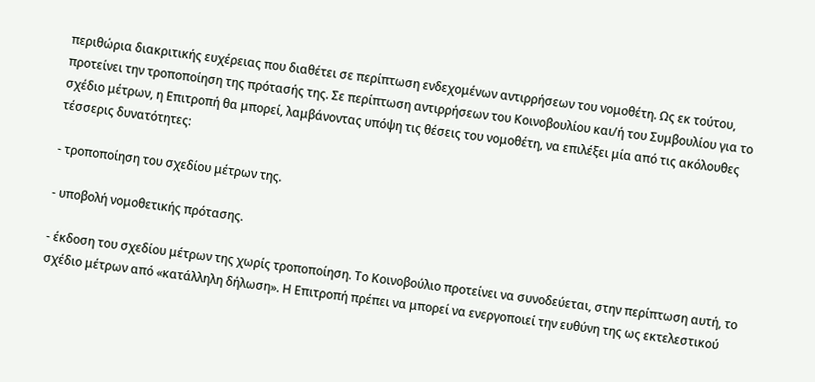περιθώρια διακριτικής ευχέρειας που διαθέτει σε περίπτωση ενδεχομένων αντιρρήσεων του νομοθέτη. Ως εκ τούτου, προτείνει την τροποποίηση της πρότασής της. Σε περίπτωση αντιρρήσεων του Κοινοβουλίου και/ή του Συμβουλίου για το σχέδιο μέτρων, η Επιτροπή θα μπορεί, λαμβάνοντας υπόψη τις θέσεις του νομοθέτη, να επιλέξει μία από τις ακόλουθες τέσσερις δυνατότητες:

- τροποποίηση του σχεδίου μέτρων της.

- υποβολή νομοθετικής πρότασης.

- έκδοση του σχεδίου μέτρων της χωρίς τροποποίηση. Το Κοινοβούλιο προτείνει να συνοδεύεται, στην περίπτωση αυτή, το σχέδιο μέτρων από «κατάλληλη δήλωση». Η Επιτροπή πρέπει να μπορεί να ενεργοποιεί την ευθύνη της ως εκτελεστικού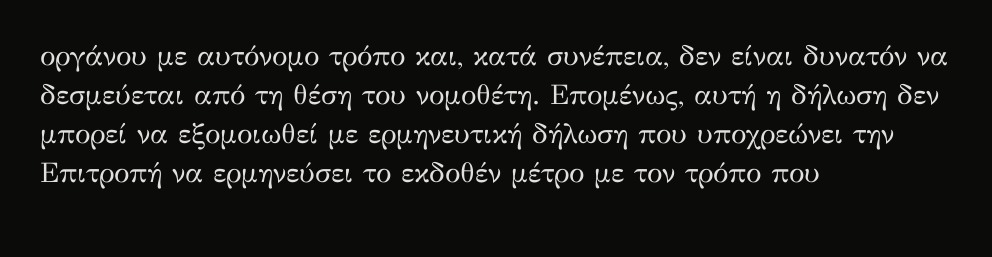οργάνου με αυτόνομο τρόπο και, κατά συνέπεια, δεν είναι δυνατόν να δεσμεύεται από τη θέση του νομοθέτη. Επομένως, αυτή η δήλωση δεν μπορεί να εξομοιωθεί με ερμηνευτική δήλωση που υποχρεώνει την Επιτροπή να ερμηνεύσει το εκδοθέν μέτρο με τον τρόπο που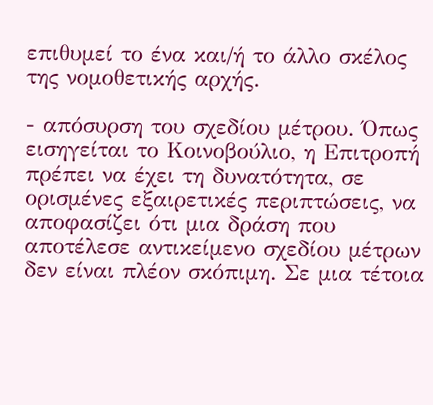επιθυμεί το ένα και/ή το άλλο σκέλος της νομοθετικής αρχής.

- απόσυρση του σχεδίου μέτρου. Όπως εισηγείται το Κοινοβούλιο, η Επιτροπή πρέπει να έχει τη δυνατότητα, σε ορισμένες εξαιρετικές περιπτώσεις, να αποφασίζει ότι μια δράση που αποτέλεσε αντικείμενο σχεδίου μέτρων δεν είναι πλέον σκόπιμη. Σε μια τέτοια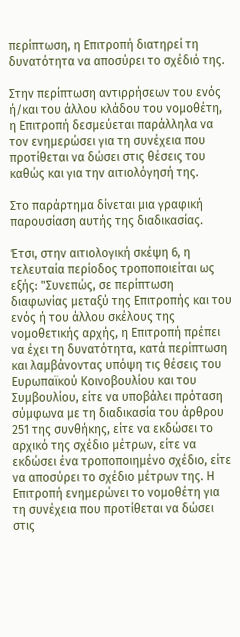περίπτωση, η Επιτροπή διατηρεί τη δυνατότητα να αποσύρει το σχέδιό της.

Στην περίπτωση αντιρρήσεων του ενός ή/και του άλλου κλάδου του νομοθέτη, η Επιτροπή δεσμεύεται παράλληλα να τον ενημερώσει για τη συνέχεια που προτίθεται να δώσει στις θέσεις του καθώς και για την αιτιολόγησή της.

Στο παράρτημα δίνεται μια γραφική παρουσίαση αυτής της διαδικασίας.

Έτσι, στην αιτιολογική σκέψη 6, η τελευταία περίοδος τροποποιείται ως εξής: "Συνεπώς, σε περίπτωση διαφωνίας μεταξύ της Επιτροπής και του ενός ή του άλλου σκέλους της νομοθετικής αρχής, η Επιτροπή πρέπει να έχει τη δυνατότητα, κατά περίπτωση και λαμβάνοντας υπόψη τις θέσεις του Ευρωπαϊκού Κοινοβουλίου και του Συμβουλίου, είτε να υποβάλει πρόταση σύμφωνα με τη διαδικασία του άρθρου 251 της συνθήκης, είτε να εκδώσει το αρχικό της σχέδιο μέτρων, είτε να εκδώσει ένα τροποποιημένο σχέδιο, είτε να αποσύρει το σχέδιο μέτρων της. Η Επιτροπή ενημερώνει το νομοθέτη για τη συνέχεια που προτίθεται να δώσει στις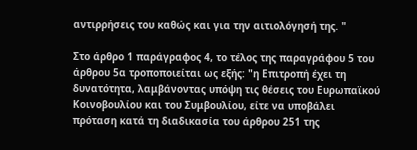αντιρρήσεις του καθώς και για την αιτιολόγησή της. "

Στο άρθρο 1 παράγραφος 4, το τέλος της παραγράφου 5 του άρθρου 5α τροποποιείται ως εξής: "η Επιτροπή έχει τη δυνατότητα, λαμβάνοντας υπόψη τις θέσεις του Ευρωπαϊκού Κοινοβουλίου και του Συμβουλίου, είτε να υποβάλει πρόταση κατά τη διαδικασία του άρθρου 251 της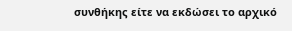συνθήκης είτε να εκδώσει το αρχικό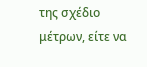της σχέδιο μέτρων, είτε να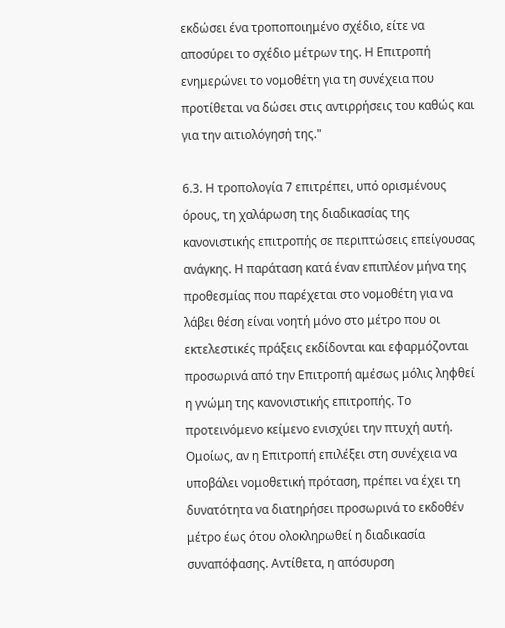εκδώσει ένα τροποποιημένο σχέδιο, είτε να αποσύρει το σχέδιο μέτρων της. Η Επιτροπή ενημερώνει το νομοθέτη για τη συνέχεια που προτίθεται να δώσει στις αντιρρήσεις του καθώς και για την αιτιολόγησή της."

6.3. Η τροπολογία 7 επιτρέπει, υπό ορισμένους όρους, τη χαλάρωση της διαδικασίας της κανονιστικής επιτροπής σε περιπτώσεις επείγουσας ανάγκης. Η παράταση κατά έναν επιπλέον μήνα της προθεσμίας που παρέχεται στο νομοθέτη για να λάβει θέση είναι νοητή μόνο στο μέτρο που οι εκτελεστικές πράξεις εκδίδονται και εφαρμόζονται προσωρινά από την Επιτροπή αμέσως μόλις ληφθεί η γνώμη της κανονιστικής επιτροπής. Το προτεινόμενο κείμενο ενισχύει την πτυχή αυτή. Ομοίως, αν η Επιτροπή επιλέξει στη συνέχεια να υποβάλει νομοθετική πρόταση, πρέπει να έχει τη δυνατότητα να διατηρήσει προσωρινά το εκδοθέν μέτρο έως ότου ολοκληρωθεί η διαδικασία συναπόφασης. Αντίθετα, η απόσυρση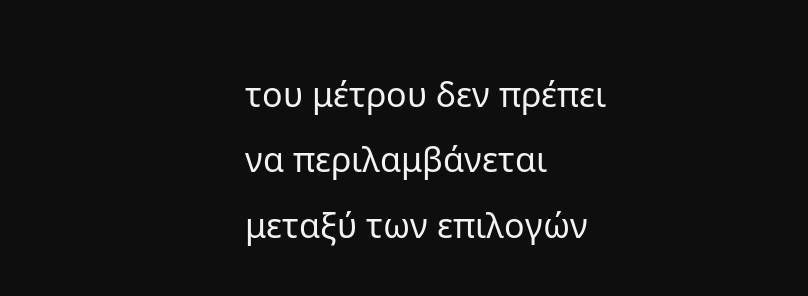του μέτρου δεν πρέπει να περιλαμβάνεται μεταξύ των επιλογών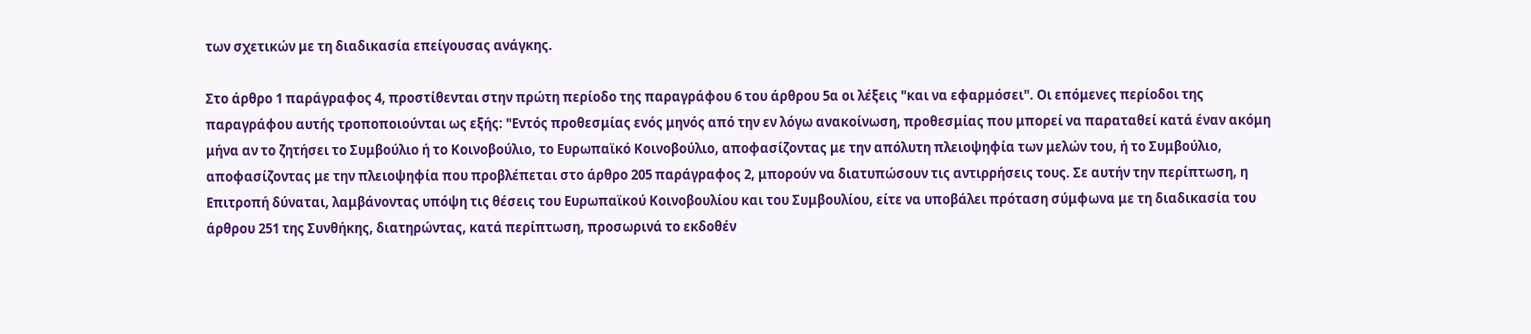των σχετικών με τη διαδικασία επείγουσας ανάγκης.

Στο άρθρο 1 παράγραφος 4, προστίθενται στην πρώτη περίοδο της παραγράφου 6 του άρθρου 5α οι λέξεις "και να εφαρμόσει". Οι επόμενες περίοδοι της παραγράφου αυτής τροποποιούνται ως εξής: "Εντός προθεσμίας ενός μηνός από την εν λόγω ανακοίνωση, προθεσμίας που μπορεί να παραταθεί κατά έναν ακόμη μήνα αν το ζητήσει το Συμβούλιο ή το Κοινοβούλιο, το Ευρωπαϊκό Κοινοβούλιο, αποφασίζοντας με την απόλυτη πλειοψηφία των μελών του, ή το Συμβούλιο, αποφασίζοντας με την πλειοψηφία που προβλέπεται στο άρθρο 205 παράγραφος 2, μπορούν να διατυπώσουν τις αντιρρήσεις τους. Σε αυτήν την περίπτωση, η Επιτροπή δύναται, λαμβάνοντας υπόψη τις θέσεις του Ευρωπαϊκού Κοινοβουλίου και του Συμβουλίου, είτε να υποβάλει πρόταση σύμφωνα με τη διαδικασία του άρθρου 251 της Συνθήκης, διατηρώντας, κατά περίπτωση, προσωρινά το εκδοθέν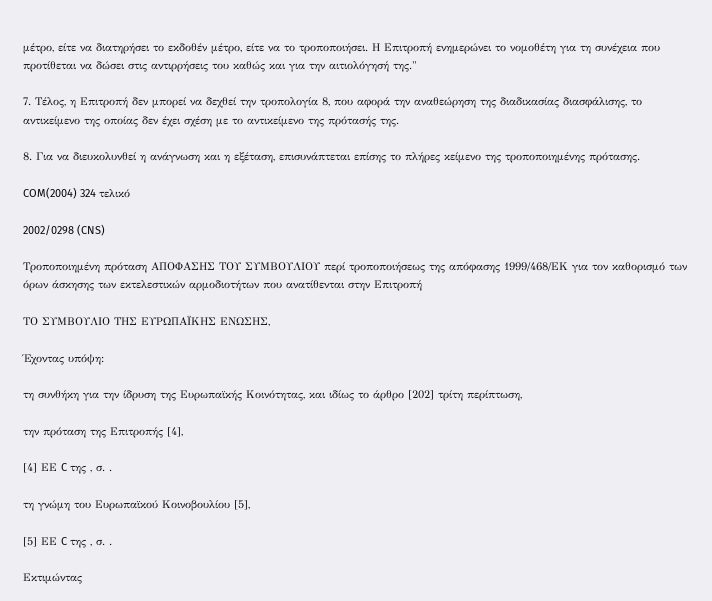μέτρο, είτε να διατηρήσει το εκδοθέν μέτρο, είτε να το τροποποιήσει. Η Επιτροπή ενημερώνει το νομοθέτη για τη συνέχεια που προτίθεται να δώσει στις αντιρρήσεις του καθώς και για την αιτιολόγησή της."

7. Τέλος, η Επιτροπή δεν μπορεί να δεχθεί την τροπολογία 8, που αφορά την αναθεώρηση της διαδικασίας διασφάλισης, το αντικείμενο της οποίας δεν έχει σχέση με το αντικείμενο της πρότασής της.

8. Για να διευκολυνθεί η ανάγνωση και η εξέταση, επισυνάπτεται επίσης το πλήρες κείμενο της τροποποιημένης πρότασης.

COM(2004) 324 τελικό

2002/0298 (CNS)

Τροποποιημένη πρόταση ΑΠΟΦΑΣΗΣ ΤΟΥ ΣΥΜΒΟΥΛΙΟΥ περί τροποποιήσεως της απόφασης 1999/468/ΕΚ για τον καθορισμό των όρων άσκησης των εκτελεστικών αρμοδιοτήτων που ανατίθενται στην Επιτροπή

ΤΟ ΣΥΜΒΟΥΛΙΟ ΤΗΣ ΕΥΡΩΠΑΪΚΗΣ ΕΝΩΣΗΣ,

Έχοντας υπόψη:

τη συνθήκη για την ίδρυση της Ευρωπαϊκής Κοινότητας, και ιδίως το άρθρο [202] τρίτη περίπτωση,

την πρόταση της Επιτροπής [4],

[4] ΕΕ C της , σ. .

τη γνώμη του Ευρωπαϊκού Κοινοβουλίου [5],

[5] ΕΕ C της , σ. .

Εκτιμώντας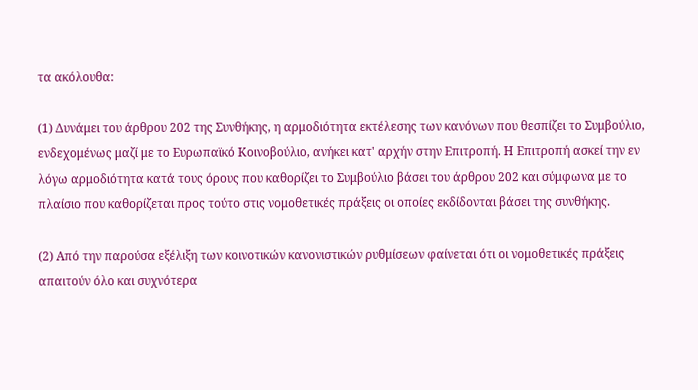τα ακόλουθα:

(1) Δυνάμει του άρθρου 202 της Συνθήκης, η αρμοδιότητα εκτέλεσης των κανόνων που θεσπίζει το Συμβούλιο, ενδεχομένως μαζί με το Ευρωπαϊκό Κοινοβούλιο, ανήκει κατ' αρχήν στην Επιτροπή. Η Επιτροπή ασκεί την εν λόγω αρμοδιότητα κατά τους όρους που καθορίζει το Συμβούλιο βάσει του άρθρου 202 και σύμφωνα με το πλαίσιο που καθορίζεται προς τούτο στις νομοθετικές πράξεις οι οποίες εκδίδονται βάσει της συνθήκης.

(2) Από την παρούσα εξέλιξη των κοινοτικών κανονιστικών ρυθμίσεων φαίνεται ότι οι νομοθετικές πράξεις απαιτούν όλο και συχνότερα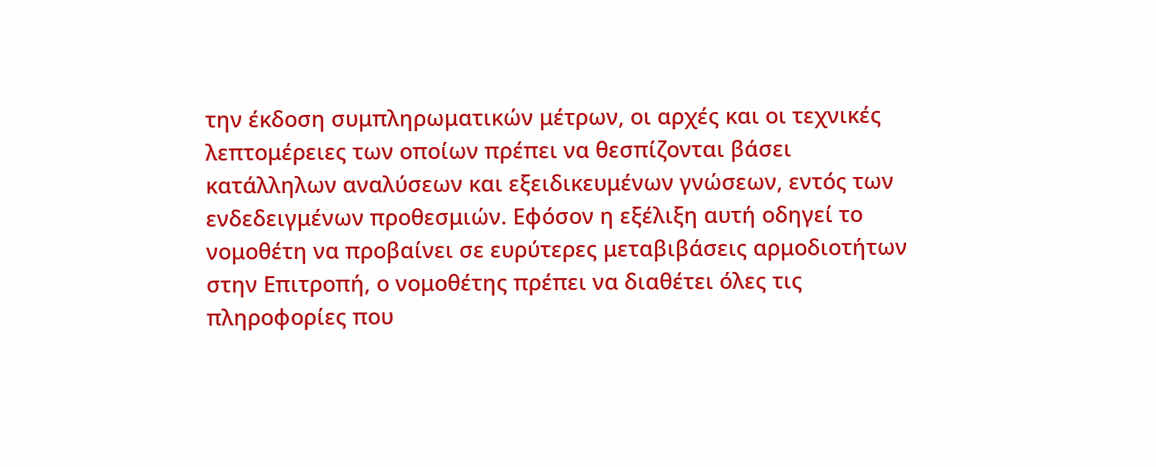την έκδοση συμπληρωματικών μέτρων, οι αρχές και οι τεχνικές λεπτομέρειες των οποίων πρέπει να θεσπίζονται βάσει κατάλληλων αναλύσεων και εξειδικευμένων γνώσεων, εντός των ενδεδειγμένων προθεσμιών. Εφόσον η εξέλιξη αυτή οδηγεί το νομοθέτη να προβαίνει σε ευρύτερες μεταβιβάσεις αρμοδιοτήτων στην Επιτροπή, ο νομοθέτης πρέπει να διαθέτει όλες τις πληροφορίες που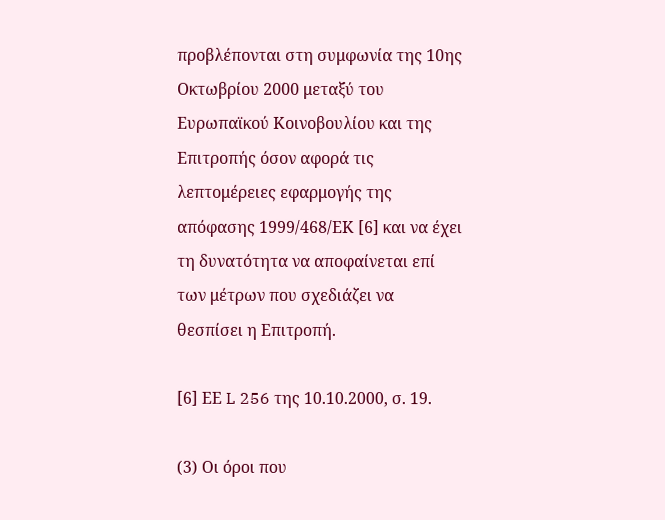προβλέπονται στη συμφωνία της 10ης Οκτωβρίου 2000 μεταξύ του Ευρωπαϊκού Κοινοβουλίου και της Επιτροπής όσον αφορά τις λεπτομέρειες εφαρμογής της απόφασης 1999/468/ΕΚ [6] και να έχει τη δυνατότητα να αποφαίνεται επί των μέτρων που σχεδιάζει να θεσπίσει η Επιτροπή.

[6] ΕΕ L 256 της 10.10.2000, σ. 19.

(3) Οι όροι που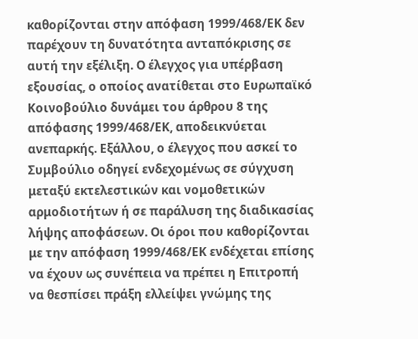καθορίζονται στην απόφαση 1999/468/ΕΚ δεν παρέχουν τη δυνατότητα ανταπόκρισης σε αυτή την εξέλιξη. Ο έλεγχος για υπέρβαση εξουσίας, ο οποίος ανατίθεται στο Ευρωπαϊκό Κοινοβούλιο δυνάμει του άρθρου 8 της απόφασης 1999/468/ΕΚ, αποδεικνύεται ανεπαρκής. Εξάλλου, ο έλεγχος που ασκεί το Συμβούλιο οδηγεί ενδεχομένως σε σύγχυση μεταξύ εκτελεστικών και νομοθετικών αρμοδιοτήτων ή σε παράλυση της διαδικασίας λήψης αποφάσεων. Οι όροι που καθορίζονται με την απόφαση 1999/468/ΕΚ ενδέχεται επίσης να έχουν ως συνέπεια να πρέπει η Επιτροπή να θεσπίσει πράξη ελλείψει γνώμης της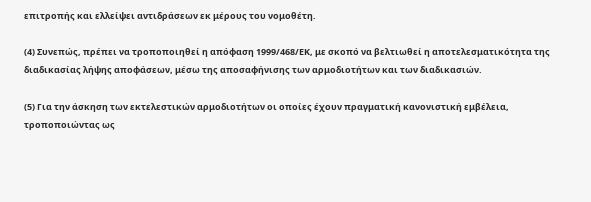επιτροπής και ελλείψει αντιδράσεων εκ μέρους του νομοθέτη.

(4) Συνεπώς, πρέπει να τροποποιηθεί η απόφαση 1999/468/ΕΚ, με σκοπό να βελτιωθεί η αποτελεσματικότητα της διαδικασίας λήψης αποφάσεων, μέσω της αποσαφήνισης των αρμοδιοτήτων και των διαδικασιών.

(5) Για την άσκηση των εκτελεστικών αρμοδιοτήτων οι οποίες έχουν πραγματική κανονιστική εμβέλεια, τροποποιώντας ως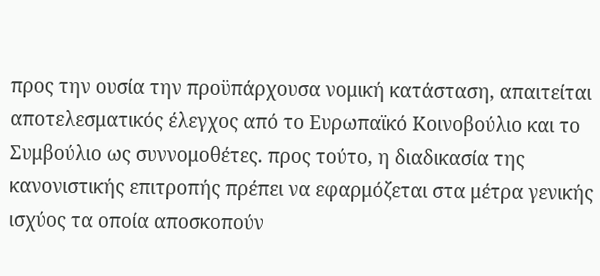προς την ουσία την προϋπάρχουσα νομική κατάσταση, απαιτείται αποτελεσματικός έλεγχος από το Ευρωπαϊκό Κοινοβούλιο και το Συμβούλιο ως συννομοθέτες. προς τούτο, η διαδικασία της κανονιστικής επιτροπής πρέπει να εφαρμόζεται στα μέτρα γενικής ισχύος τα οποία αποσκοπούν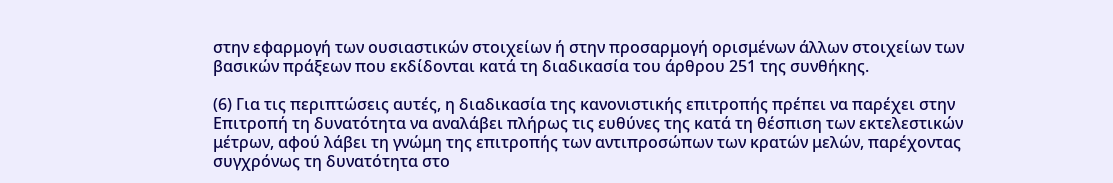στην εφαρμογή των ουσιαστικών στοιχείων ή στην προσαρμογή ορισμένων άλλων στοιχείων των βασικών πράξεων που εκδίδονται κατά τη διαδικασία του άρθρου 251 της συνθήκης.

(6) Για τις περιπτώσεις αυτές, η διαδικασία της κανονιστικής επιτροπής πρέπει να παρέχει στην Επιτροπή τη δυνατότητα να αναλάβει πλήρως τις ευθύνες της κατά τη θέσπιση των εκτελεστικών μέτρων, αφού λάβει τη γνώμη της επιτροπής των αντιπροσώπων των κρατών μελών, παρέχοντας συγχρόνως τη δυνατότητα στο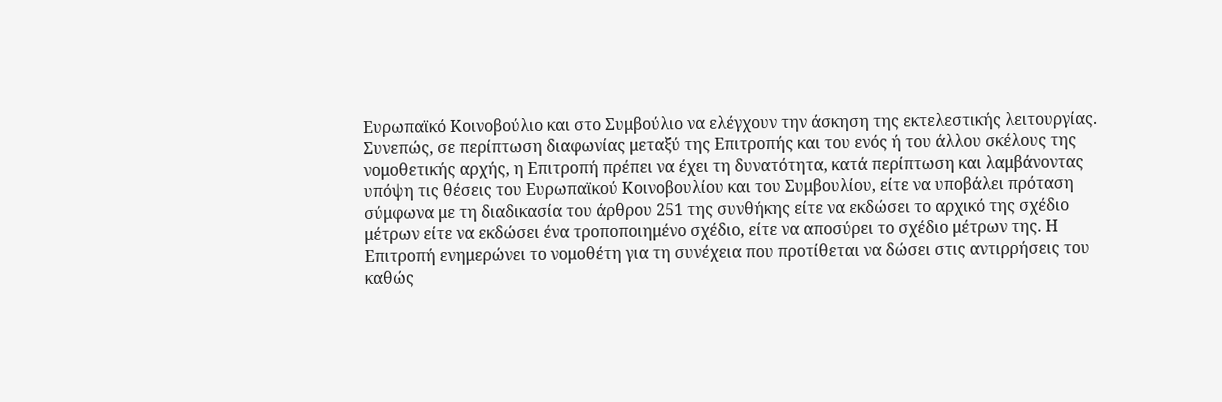Ευρωπαϊκό Κοινοβούλιο και στο Συμβούλιο να ελέγχουν την άσκηση της εκτελεστικής λειτουργίας. Συνεπώς, σε περίπτωση διαφωνίας μεταξύ της Επιτροπής και του ενός ή του άλλου σκέλους της νομοθετικής αρχής, η Επιτροπή πρέπει να έχει τη δυνατότητα, κατά περίπτωση και λαμβάνοντας υπόψη τις θέσεις του Ευρωπαϊκού Κοινοβουλίου και του Συμβουλίου, είτε να υποβάλει πρόταση σύμφωνα με τη διαδικασία του άρθρου 251 της συνθήκης είτε να εκδώσει το αρχικό της σχέδιο μέτρων είτε να εκδώσει ένα τροποποιημένο σχέδιο, είτε να αποσύρει το σχέδιο μέτρων της. Η Επιτροπή ενημερώνει το νομοθέτη για τη συνέχεια που προτίθεται να δώσει στις αντιρρήσεις του καθώς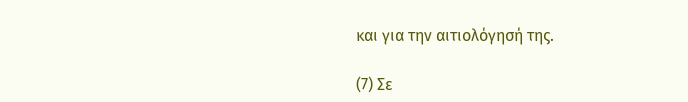και για την αιτιολόγησή της.

(7) Σε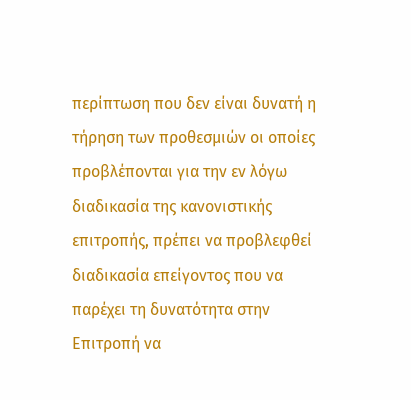περίπτωση που δεν είναι δυνατή η τήρηση των προθεσμιών οι οποίες προβλέπονται για την εν λόγω διαδικασία της κανονιστικής επιτροπής, πρέπει να προβλεφθεί διαδικασία επείγοντος που να παρέχει τη δυνατότητα στην Επιτροπή να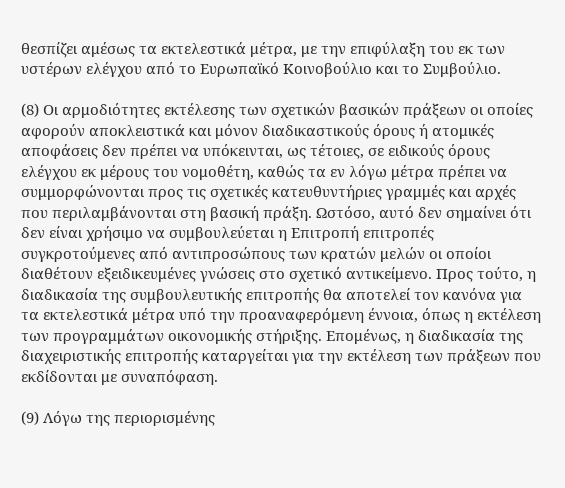θεσπίζει αμέσως τα εκτελεστικά μέτρα, με την επιφύλαξη του εκ των υστέρων ελέγχου από το Ευρωπαϊκό Κοινοβούλιο και το Συμβούλιο.

(8) Οι αρμοδιότητες εκτέλεσης των σχετικών βασικών πράξεων οι οποίες αφορούν αποκλειστικά και μόνον διαδικαστικούς όρους ή ατομικές αποφάσεις δεν πρέπει να υπόκεινται, ως τέτοιες, σε ειδικούς όρους ελέγχου εκ μέρους του νομοθέτη, καθώς τα εν λόγω μέτρα πρέπει να συμμορφώνονται προς τις σχετικές κατευθυντήριες γραμμές και αρχές που περιλαμβάνονται στη βασική πράξη. Ωστόσο, αυτό δεν σημαίνει ότι δεν είναι χρήσιμο να συμβουλεύεται η Επιτροπή επιτροπές συγκροτούμενες από αντιπροσώπους των κρατών μελών οι οποίοι διαθέτουν εξειδικευμένες γνώσεις στο σχετικό αντικείμενο. Προς τούτο, η διαδικασία της συμβουλευτικής επιτροπής θα αποτελεί τον κανόνα για τα εκτελεστικά μέτρα υπό την προαναφερόμενη έννοια, όπως η εκτέλεση των προγραμμάτων οικονομικής στήριξης. Επομένως, η διαδικασία της διαχειριστικής επιτροπής καταργείται για την εκτέλεση των πράξεων που εκδίδονται με συναπόφαση.

(9) Λόγω της περιορισμένης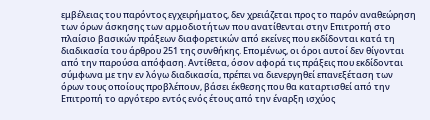εμβέλειας του παρόντος εγχειρήματος, δεν χρειάζεται προς το παρόν αναθεώρηση των όρων άσκησης των αρμοδιοτήτων που ανατίθενται στην Επιτροπή στο πλαίσιο βασικών πράξεων διαφορετικών από εκείνες που εκδίδονται κατά τη διαδικασία του άρθρου 251 της συνθήκης. Επομένως, οι όροι αυτοί δεν θίγονται από την παρούσα απόφαση. Αντίθετα, όσον αφορά τις πράξεις που εκδίδονται σύμφωνα με την εν λόγω διαδικασία, πρέπει να διενεργηθεί επανεξέταση των όρων τους οποίους προβλέπουν, βάσει έκθεσης που θα καταρτισθεί από την Επιτροπή το αργότερο εντός ενός έτους από την έναρξη ισχύος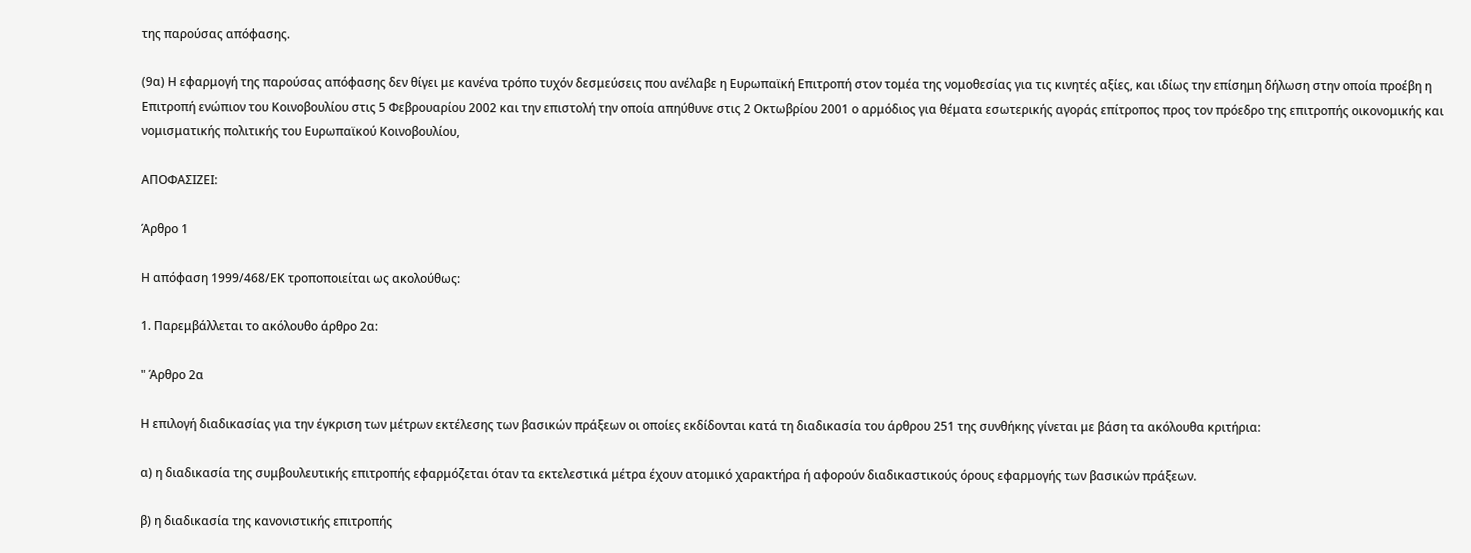της παρούσας απόφασης.

(9α) Η εφαρμογή της παρούσας απόφασης δεν θίγει με κανένα τρόπο τυχόν δεσμεύσεις που ανέλαβε η Ευρωπαϊκή Επιτροπή στον τομέα της νομοθεσίας για τις κινητές αξίες, και ιδίως την επίσημη δήλωση στην οποία προέβη η Επιτροπή ενώπιον του Κοινοβουλίου στις 5 Φεβρουαρίου 2002 και την επιστολή την οποία απηύθυνε στις 2 Οκτωβρίου 2001 ο αρμόδιος για θέματα εσωτερικής αγοράς επίτροπος προς τον πρόεδρο της επιτροπής οικονομικής και νομισματικής πολιτικής του Ευρωπαϊκού Κοινοβουλίου,

ΑΠΟΦΑΣΙΖΕΙ:

Άρθρο 1

Η απόφαση 1999/468/ΕΚ τροποποιείται ως ακολούθως:

1. Παρεμβάλλεται το ακόλουθο άρθρο 2α:

" Άρθρο 2α

Η επιλογή διαδικασίας για την έγκριση των μέτρων εκτέλεσης των βασικών πράξεων οι οποίες εκδίδονται κατά τη διαδικασία του άρθρου 251 της συνθήκης γίνεται με βάση τα ακόλουθα κριτήρια:

α) η διαδικασία της συμβουλευτικής επιτροπής εφαρμόζεται όταν τα εκτελεστικά μέτρα έχουν ατομικό χαρακτήρα ή αφορούν διαδικαστικούς όρους εφαρμογής των βασικών πράξεων.

β) η διαδικασία της κανονιστικής επιτροπής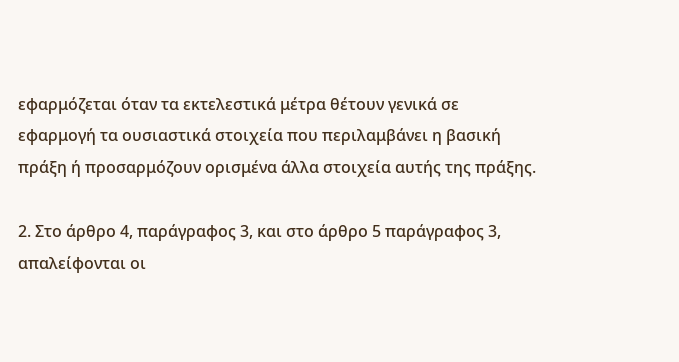εφαρμόζεται όταν τα εκτελεστικά μέτρα θέτουν γενικά σε εφαρμογή τα ουσιαστικά στοιχεία που περιλαμβάνει η βασική πράξη ή προσαρμόζουν ορισμένα άλλα στοιχεία αυτής της πράξης.

2. Στο άρθρο 4, παράγραφος 3, και στο άρθρο 5 παράγραφος 3, απαλείφονται οι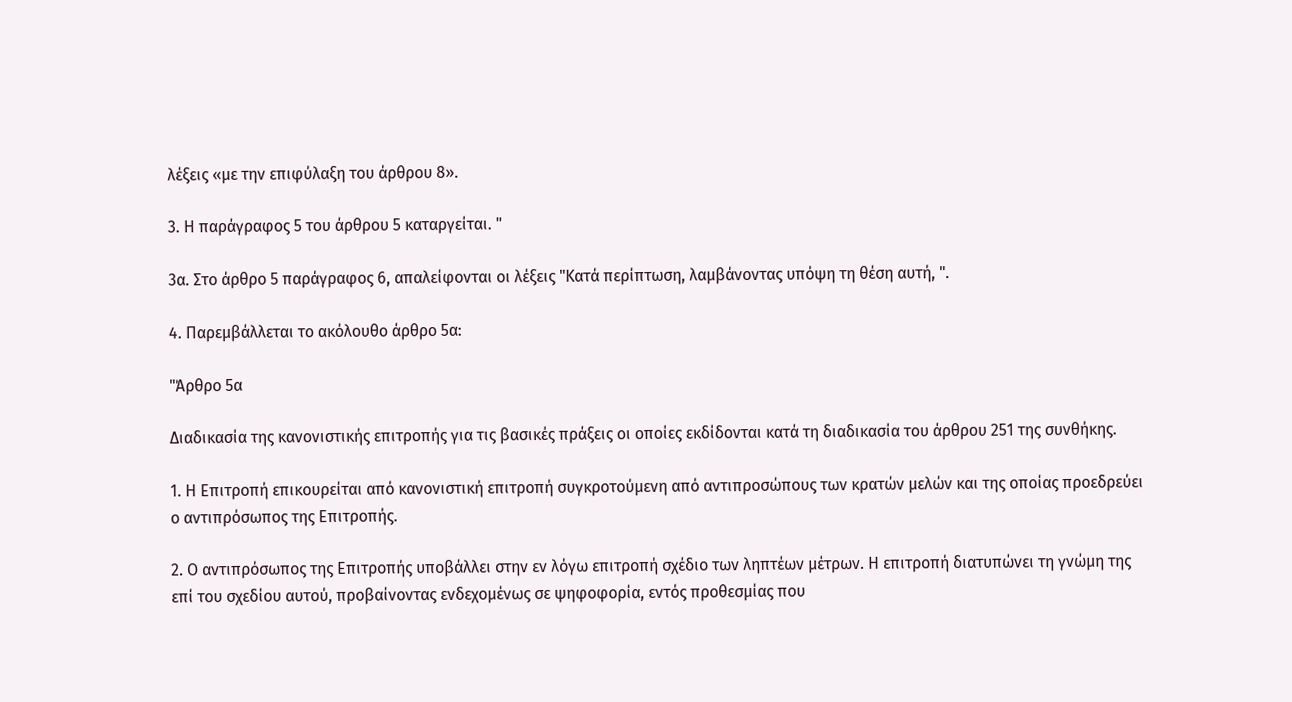λέξεις «με την επιφύλαξη του άρθρου 8».

3. Η παράγραφος 5 του άρθρου 5 καταργείται. "

3α. Στο άρθρο 5 παράγραφος 6, απαλείφονται οι λέξεις "Κατά περίπτωση, λαμβάνοντας υπόψη τη θέση αυτή, ".

4. Παρεμβάλλεται το ακόλουθο άρθρο 5α:

"Άρθρο 5α

Διαδικασία της κανονιστικής επιτροπής για τις βασικές πράξεις οι οποίες εκδίδονται κατά τη διαδικασία του άρθρου 251 της συνθήκης.

1. Η Επιτροπή επικουρείται από κανονιστική επιτροπή συγκροτούμενη από αντιπροσώπους των κρατών μελών και της οποίας προεδρεύει ο αντιπρόσωπος της Επιτροπής.

2. Ο αντιπρόσωπος της Επιτροπής υποβάλλει στην εν λόγω επιτροπή σχέδιο των ληπτέων μέτρων. Η επιτροπή διατυπώνει τη γνώμη της επί του σχεδίου αυτού, προβαίνοντας ενδεχομένως σε ψηφοφορία, εντός προθεσμίας που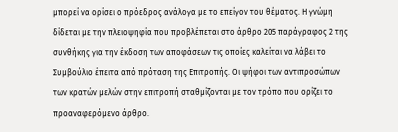μπορεί να ορίσει ο πρόεδρος ανάλογα με το επείγον του θέματος. Η γνώμη δίδεται με την πλειοψηφία που προβλέπεται στο άρθρο 205 παράγραφος 2 της συνθήκης για την έκδοση των αποφάσεων τις οποίες καλείται να λάβει το Συμβούλιο έπειτα από πρόταση της Επιτροπής. Οι ψήφοι των αντιπροσώπων των κρατών μελών στην επιτροπή σταθμίζονται με τον τρόπο που ορίζει το προαναφερόμενο άρθρο.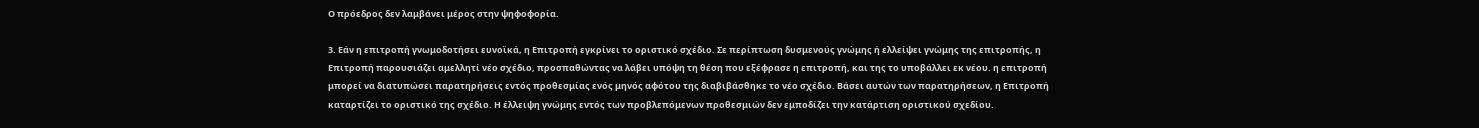Ο πρόεδρος δεν λαμβάνει μέρος στην ψηφοφορία.

3. Εάν η επιτροπή γνωμοδοτήσει ευνοϊκά, η Επιτροπή εγκρίνει το οριστικό σχέδιο. Σε περίπτωση δυσμενούς γνώμης ή ελλείψει γνώμης της επιτροπής, η Επιτροπή παρουσιάζει αμελλητί νέο σχέδιο, προσπαθώντας να λάβει υπόψη τη θέση που εξέφρασε η επιτροπή, και της το υποβάλλει εκ νέου. η επιτροπή μπορεί να διατυπώσει παρατηρήσεις εντός προθεσμίας ενός μηνός αφότου της διαβιβάσθηκε το νέο σχέδιο. Βάσει αυτών των παρατηρήσεων, η Επιτροπή καταρτίζει το οριστικό της σχέδιο. Η έλλειψη γνώμης εντός των προβλεπόμενων προθεσμιών δεν εμποδίζει την κατάρτιση οριστικού σχεδίου.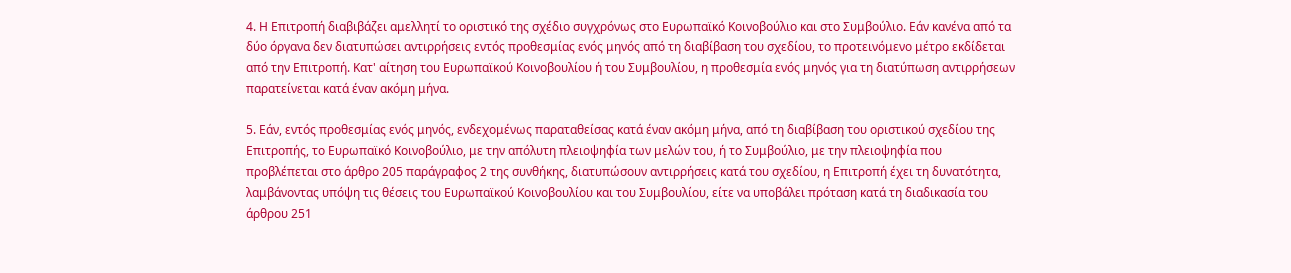4. Η Επιτροπή διαβιβάζει αμελλητί το οριστικό της σχέδιο συγχρόνως στο Ευρωπαϊκό Κοινοβούλιο και στο Συμβούλιο. Εάν κανένα από τα δύο όργανα δεν διατυπώσει αντιρρήσεις εντός προθεσμίας ενός μηνός από τη διαβίβαση του σχεδίου, το προτεινόμενο μέτρο εκδίδεται από την Επιτροπή. Κατ' αίτηση του Ευρωπαϊκού Κοινοβουλίου ή του Συμβουλίου, η προθεσμία ενός μηνός για τη διατύπωση αντιρρήσεων παρατείνεται κατά έναν ακόμη μήνα.

5. Εάν, εντός προθεσμίας ενός μηνός, ενδεχομένως παραταθείσας κατά έναν ακόμη μήνα, από τη διαβίβαση του οριστικού σχεδίου της Επιτροπής, το Ευρωπαϊκό Κοινοβούλιο, με την απόλυτη πλειοψηφία των μελών του, ή το Συμβούλιο, με την πλειοψηφία που προβλέπεται στο άρθρο 205 παράγραφος 2 της συνθήκης, διατυπώσουν αντιρρήσεις κατά του σχεδίου, η Επιτροπή έχει τη δυνατότητα, λαμβάνοντας υπόψη τις θέσεις του Ευρωπαϊκού Κοινοβουλίου και του Συμβουλίου, είτε να υποβάλει πρόταση κατά τη διαδικασία του άρθρου 251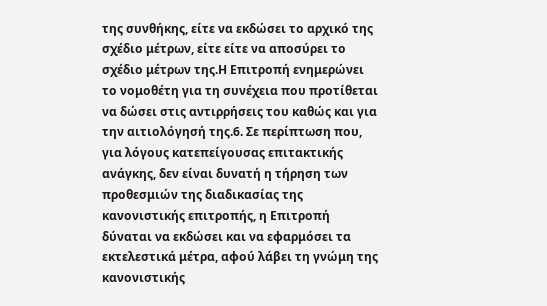της συνθήκης, είτε να εκδώσει το αρχικό της σχέδιο μέτρων, είτε είτε να αποσύρει το σχέδιο μέτρων της.Η Επιτροπή ενημερώνει το νομοθέτη για τη συνέχεια που προτίθεται να δώσει στις αντιρρήσεις του καθώς και για την αιτιολόγησή της.6. Σε περίπτωση που, για λόγους κατεπείγουσας επιτακτικής ανάγκης, δεν είναι δυνατή η τήρηση των προθεσμιών της διαδικασίας της κανονιστικής επιτροπής, η Επιτροπή δύναται να εκδώσει και να εφαρμόσει τα εκτελεστικά μέτρα, αφού λάβει τη γνώμη της κανονιστικής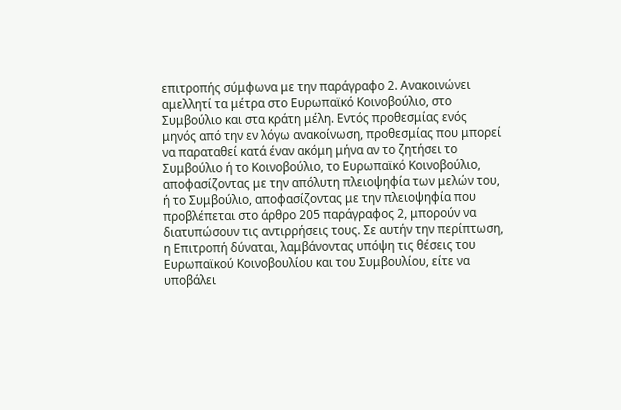επιτροπής σύμφωνα με την παράγραφο 2. Ανακοινώνει αμελλητί τα μέτρα στο Ευρωπαϊκό Κοινοβούλιο, στο Συμβούλιο και στα κράτη μέλη. Εντός προθεσμίας ενός μηνός από την εν λόγω ανακοίνωση, προθεσμίας που μπορεί να παραταθεί κατά έναν ακόμη μήνα αν το ζητήσει το Συμβούλιο ή το Κοινοβούλιο, το Ευρωπαϊκό Κοινοβούλιο, αποφασίζοντας με την απόλυτη πλειοψηφία των μελών του, ή το Συμβούλιο, αποφασίζοντας με την πλειοψηφία που προβλέπεται στο άρθρο 205 παράγραφος 2, μπορούν να διατυπώσουν τις αντιρρήσεις τους. Σε αυτήν την περίπτωση, η Επιτροπή δύναται, λαμβάνοντας υπόψη τις θέσεις του Ευρωπαϊκού Κοινοβουλίου και του Συμβουλίου, είτε να υποβάλει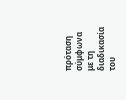πρόταση σύμφωνα με τη διαδικασία του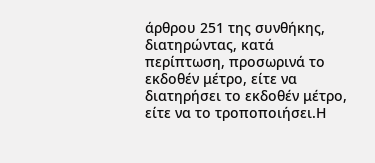άρθρου 251 της συνθήκης, διατηρώντας, κατά περίπτωση, προσωρινά το εκδοθέν μέτρο, είτε να διατηρήσει το εκδοθέν μέτρο, είτε να το τροποποιήσει.Η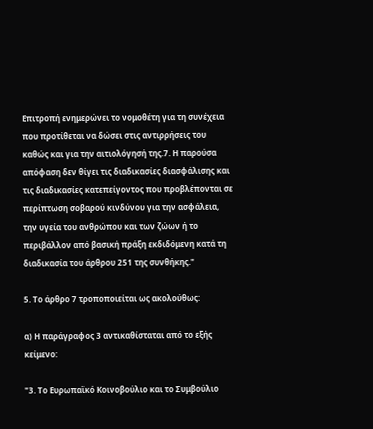Επιτροπή ενημερώνει το νομοθέτη για τη συνέχεια που προτίθεται να δώσει στις αντιρρήσεις του καθώς και για την αιτιολόγησή της.7. Η παρούσα απόφαση δεν θίγει τις διαδικασίες διασφάλισης και τις διαδικασίες κατεπείγοντος που προβλέπονται σε περίπτωση σοβαρού κινδύνου για την ασφάλεια, την υγεία του ανθρώπου και των ζώων ή το περιβάλλον από βασική πράξη εκδιδόμενη κατά τη διαδικασία του άρθρου 251 της συνθήκης."

5. Το άρθρο 7 τροποποιείται ως ακολούθως:

α) Η παράγραφος 3 αντικαθίσταται από το εξής κείμενο:

"3. Το Ευρωπαϊκό Κοινοβούλιο και το Συμβούλιο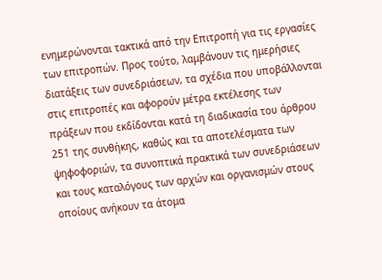ενημερώνονται τακτικά από την Επιτροπή για τις εργασίες των επιτροπών. Προς τούτο, λαμβάνουν τις ημερήσιες διατάξεις των συνεδριάσεων, τα σχέδια που υποβάλλονται στις επιτροπές και αφορούν μέτρα εκτέλεσης των πράξεων που εκδίδονται κατά τη διαδικασία του άρθρου 251 της συνθήκης, καθώς και τα αποτελέσματα των ψηφοφοριών, τα συνοπτικά πρακτικά των συνεδριάσεων και τους καταλόγους των αρχών και οργανισμών στους οποίους ανήκουν τα άτομα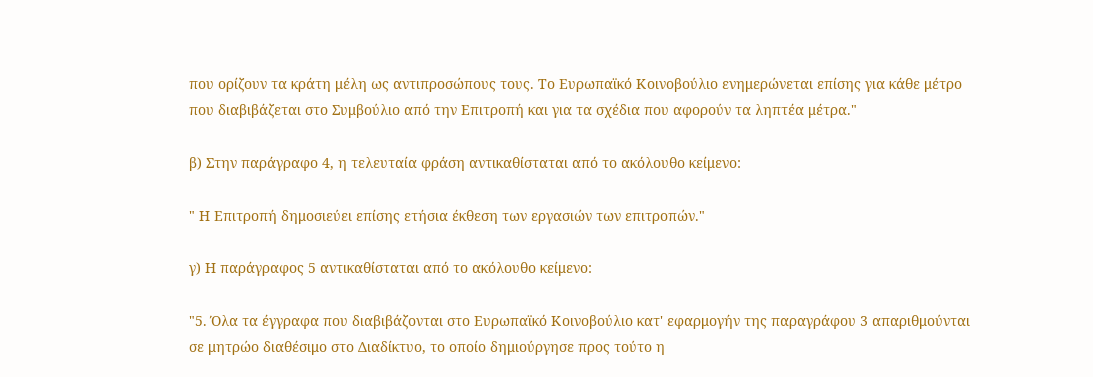που ορίζουν τα κράτη μέλη ως αντιπροσώπους τους. Το Ευρωπαϊκό Κοινοβούλιο ενημερώνεται επίσης για κάθε μέτρο που διαβιβάζεται στο Συμβούλιο από την Επιτροπή και για τα σχέδια που αφορούν τα ληπτέα μέτρα."

β) Στην παράγραφο 4, η τελευταία φράση αντικαθίσταται από το ακόλουθο κείμενο:

" Η Επιτροπή δημοσιεύει επίσης ετήσια έκθεση των εργασιών των επιτροπών."

γ) Η παράγραφος 5 αντικαθίσταται από το ακόλουθο κείμενο:

"5. Όλα τα έγγραφα που διαβιβάζονται στο Ευρωπαϊκό Κοινοβούλιο κατ' εφαρμογήν της παραγράφου 3 απαριθμούνται σε μητρώο διαθέσιμο στο Διαδίκτυο, το οποίο δημιούργησε προς τούτο η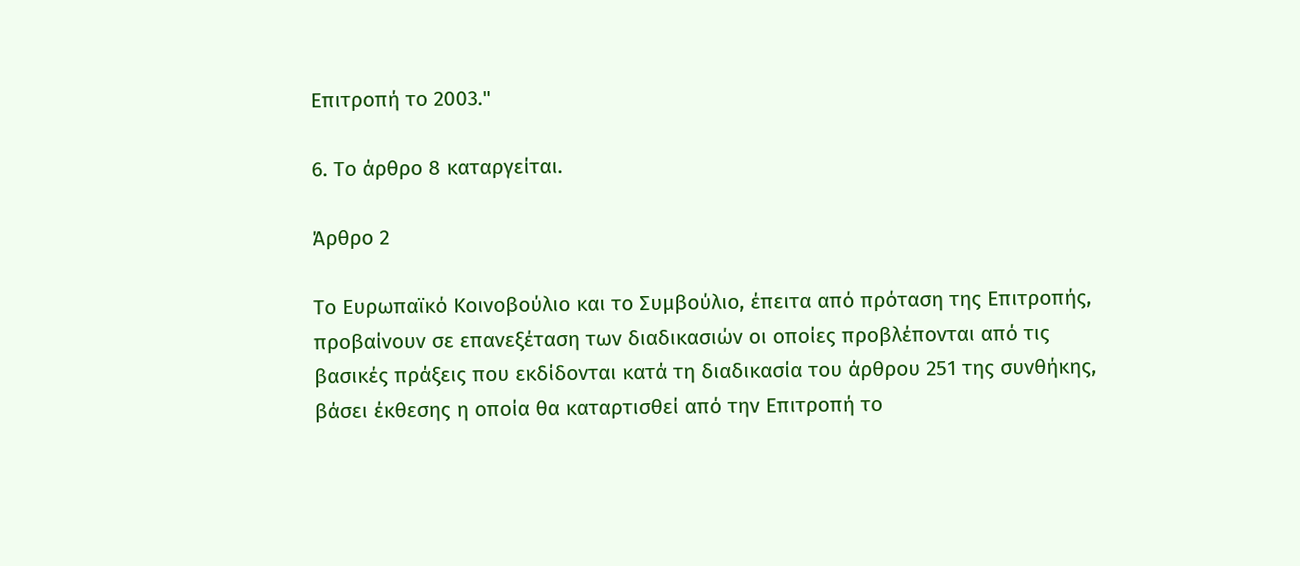Επιτροπή το 2003."

6. Το άρθρο 8 καταργείται.

Άρθρο 2

Το Ευρωπαϊκό Κοινοβούλιο και το Συμβούλιο, έπειτα από πρόταση της Επιτροπής, προβαίνουν σε επανεξέταση των διαδικασιών οι οποίες προβλέπονται από τις βασικές πράξεις που εκδίδονται κατά τη διαδικασία του άρθρου 251 της συνθήκης, βάσει έκθεσης η οποία θα καταρτισθεί από την Επιτροπή το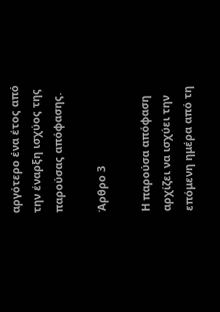αργότερο ένα έτος από την έναρξη ισχύος της παρούσας απόφασης.

Άρθρο 3

Η παρούσα απόφαση αρχίζει να ισχύει την επόμενη ημέρα από τη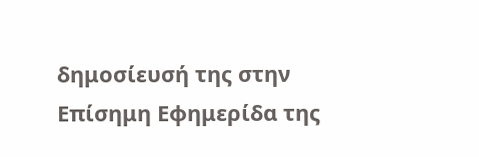δημοσίευσή της στην Επίσημη Εφημερίδα της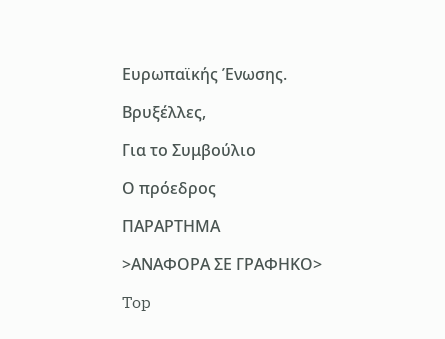Ευρωπαϊκής Ένωσης.

Βρυξέλλες,

Για το Συμβούλιο

Ο πρόεδρος

ΠΑΡΑΡΤΗΜΑ

>ΑΝΑΦΟΡΑ ΣΕ ΓΡΑΦΗΚΟ>

Top